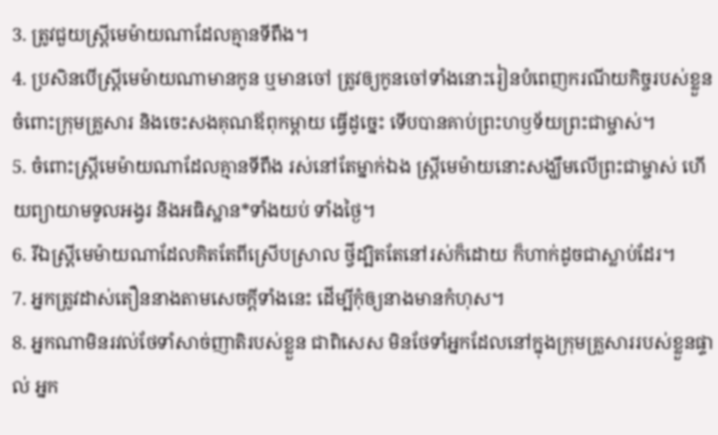3. ត្រូវជួយស្ត្រីមេម៉ាយណាដែលគ្មានទីពឹង។
4. ប្រសិនបើស្ត្រីមេម៉ាយណាមានកូន ឬមានចៅ ត្រូវឲ្យកូនចៅទាំងនោះរៀនបំពេញករណីយកិច្ចរបស់ខ្លួនចំពោះក្រុមគ្រួសារ និងចេះសងគុណឪពុកម្ដាយ ធ្វើដូច្នេះ ទើបបានគាប់ព្រះហឫទ័យព្រះជាម្ចាស់។
5. ចំពោះស្ត្រីមេម៉ាយណាដែលគ្មានទីពឹង រស់នៅតែម្នាក់ឯង ស្ត្រីមេម៉ាយនោះសង្ឃឹមលើព្រះជាម្ចាស់ ហើយព្យាយាមទូលអង្វរ និងអធិស្ឋាន*ទាំងយប់ ទាំងថ្ងៃ។
6. រីឯស្ត្រីមេម៉ាយណាដែលគិតតែពីស្រើបស្រាល ថ្វីដ្បិតតែនៅរស់ក៏ដោយ ក៏ហាក់ដូចជាស្លាប់ដែរ។
7. អ្នកត្រូវដាស់តឿននាងតាមសេចក្ដីទាំងនេះ ដើម្បីកុំឲ្យនាងមានកំហុស។
8. អ្នកណាមិនរវល់ថែទាំសាច់ញាតិរបស់ខ្លួន ជាពិសេស មិនថែទាំអ្នកដែលនៅក្នុងក្រុមគ្រួសាររបស់ខ្លួនផ្ទាល់ អ្នក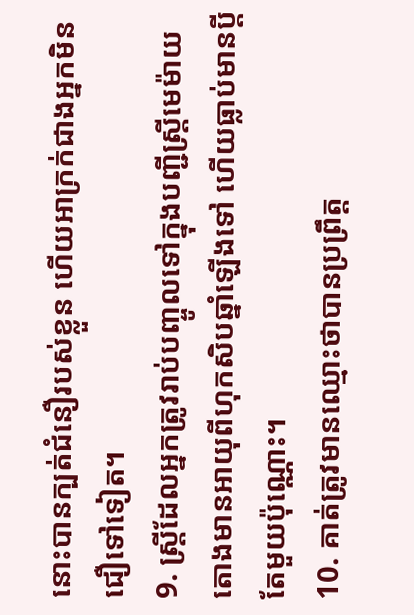នោះបានក្បត់ជំនឿរបស់ខ្លួន ហើយអាក្រក់ជាងអ្នកមិនជឿទៅទៀត។
9. ស្ត្រីដែលអ្នកត្រូវរាប់បញ្ចូលទៅក្នុងបញ្ជីស្ត្រីមេម៉ាយ តោងមានអាយុពីហុកសិបឆ្នាំឡើងទៅ ហើយធ្លាប់មានប្ដីតែមួយប៉ុណ្ណោះ។
10. គាត់ត្រូវមានឈ្មោះថាបានប្រព្រឹត្ត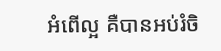អំពើល្អ គឺបានអប់រំចិ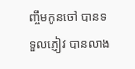ញ្ចឹមកូនចៅ បានទទួលភ្ញៀវ បានលាង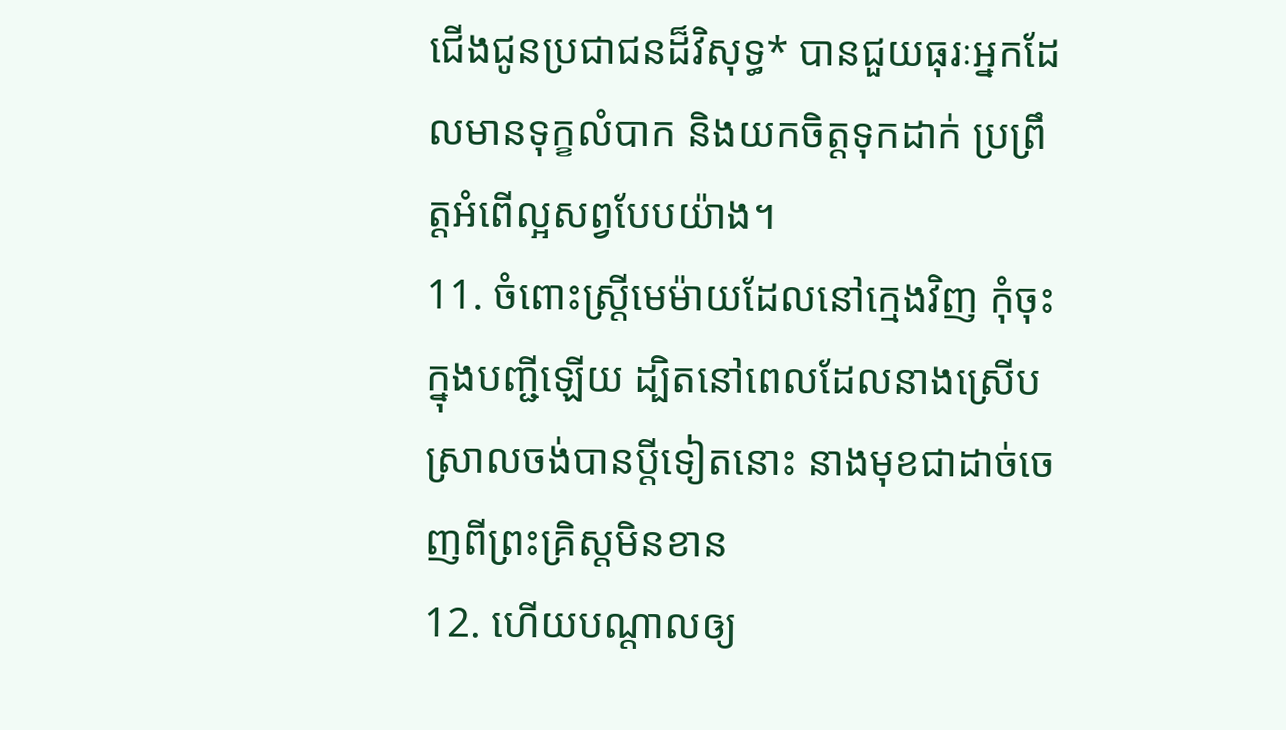ជើងជូនប្រជាជនដ៏វិសុទ្ធ* បានជួយធុរៈអ្នកដែលមានទុក្ខលំបាក និងយកចិត្តទុកដាក់ ប្រព្រឹត្តអំពើល្អសព្វបែបយ៉ាង។
11. ចំពោះស្ត្រីមេម៉ាយដែលនៅក្មេងវិញ កុំចុះក្នុងបញ្ជីឡើយ ដ្បិតនៅពេលដែលនាងស្រើបស្រាលចង់បានប្ដីទៀតនោះ នាងមុខជាដាច់ចេញពីព្រះគ្រិស្ដមិនខាន
12. ហើយបណ្ដាលឲ្យ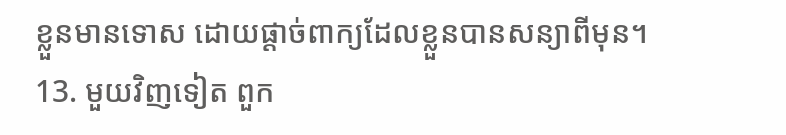ខ្លួនមានទោស ដោយផ្ដាច់ពាក្យដែលខ្លួនបានសន្យាពីមុន។
13. មួយវិញទៀត ពួក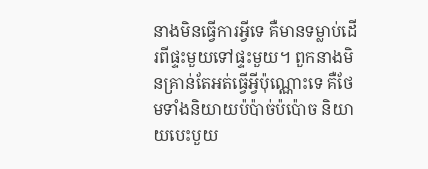នាងមិនធ្វើការអ្វីទេ គឺមានទម្លាប់ដើរពីផ្ទះមួយទៅផ្ទះមួយ។ ពួកនាងមិនគ្រាន់តែអត់ធ្វើអ្វីប៉ុណ្ណោះទេ គឺថែមទាំងនិយាយប៉ប៉ាច់ប៉ប៉ោច និយាយបេះបួយ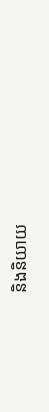និងនិយាយ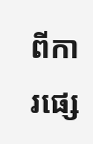ពីការផ្សេ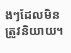ងៗដែលមិនត្រូវនិយាយ។